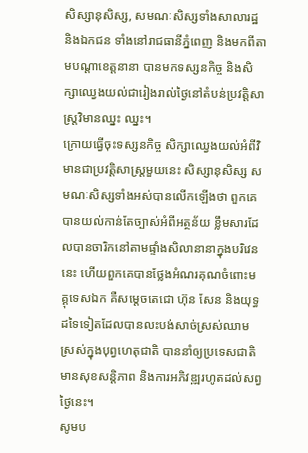សិស្សានុសិស្ស, សមណៈសិស្សទាំងសាលារដ្ឋ និងឯកជន ទាំងនៅរាជធានីភ្នំពេញ និងមកពីតាមបណ្តាខេត្តនានា បានមកទស្សនកិច្ច និងសិក្សាឈ្វេងយល់ជារៀងរាល់ថ្ងៃនៅតំបន់ប្រវត្តិសាស្រ្តវិមានឈ្នះ ឈ្នះ។
ក្រោយធ្វើចុះទស្សនកិច្ច សិក្សាឈ្វេងយល់អំពីវិមានជាប្រវត្តិសាស្រ្តមួយនេះ សិស្សានុសិស្ស សមណៈសិស្សទាំងអស់បានលើកឡើងថា ពួកគេបានយល់កាន់តែច្បាស់អំពីអត្ថន័យ ខ្លឹមសារដែលបានចារិកនៅតាមផ្ទាំងសិលានានាក្នុងបរិវេននេះ ហើយពួកគេបានថ្លែងអំណរគុណចំពោះមគ្គុទេសឯក គឺសម្តេចតេជោ ហ៊ុន សែន និងយុទ្ធដទៃទៀតដែលបានលះបង់សាច់ស្រស់ឈាមស្រស់ក្នុងបុព្វហេតុជាតិ បាននាំឲ្យប្រទេសជាតិមានសុខសន្តិភាព និងការអភិវឌ្ឍរហូតដល់សព្វថ្ងៃនេះ។
សូមប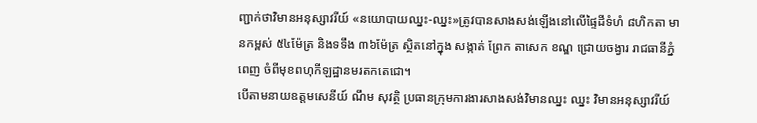ញ្ជាក់ថាវិមានអនុស្សាវរីយ៍ «នយោបាយឈ្នះ-ឈ្នះ»ត្រូវបានសាងសង់ឡើងនៅលើផ្ទៃដីទំហំ ៨ហិកតា មានកម្ពស់ ៥៤ម៉ែត្រ និងទទឹង ៣៦ម៉ែត្រ ស្ថិតនៅក្នុង សង្កាត់ ព្រែក តាសេក ខណ្ឌ ជ្រោយចង្វារ រាជធានីភ្នំពេញ ចំពីមុខពហុកីឡដ្ឋានមរតកតេជោ។
បើតាមនាយឧត្តមសេនីយ៍ ណឹម សុវត្ថិ ប្រធានក្រុមការងារសាងសង់វិមានឈ្នះ ឈ្នះ វិមានអនុស្សាវរីយ៍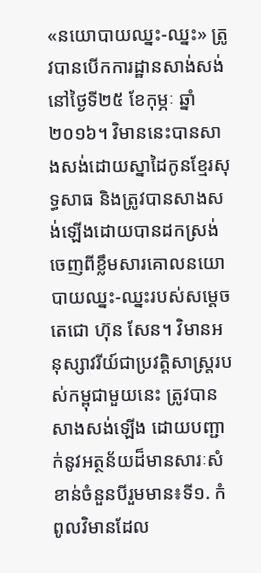«នយោបាយឈ្នះ-ឈ្នះ» ត្រូវបានបើកការដ្ឋានសាង់សង់នៅថ្ងៃទី២៥ ខែកុម្ភៈ ឆ្នាំ២០១៦។ វិមាននេះបានសាងសង់ដោយស្នាដៃកូនខែ្មរសុទ្ធសាធ និងត្រូវបានសាងសង់ឡើងដោយបានដកស្រង់ចេញពីខ្លឹមសារគោលនយោបាយឈ្នះ-ឈ្នះរបស់សម្តេចតេជោ ហ៊ុន សែន។ វិមានអនុស្សាវរីយ៍ជាប្រវត្តិសាស្ត្ររបស់កម្ពុជាមួយនេះ ត្រូវបាន សាងសង់ឡើង ដោយបញ្ជាក់នូវអត្ថន័យដ៏មានសារៈសំខាន់ចំនួនបីរួមមាន៖ទី១. កំពូលវិមានដែល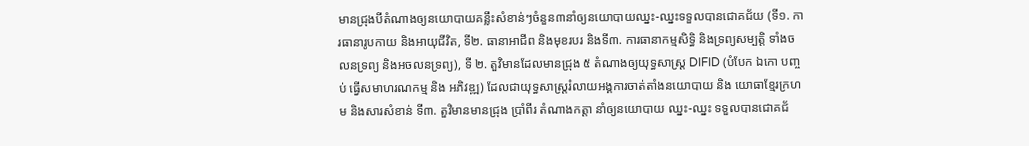មានជ្រុងបីតំណាងឲ្យនយោបាយគន្លឹះសំខាន់ៗចំនួន៣នាំឲ្យនយោបាយឈ្នះ-ឈ្នះទទួលបានជោគជ័យ (ទី១. ការធានារូបកាយ និងអាយុជីវិត, ទី២. ធានាអាជីព និងមុខរបរ និងទី៣. ការធានាកម្មសិទ្ធិ និងទ្រព្យសម្បត្តិ ទាំងចលនទ្រព្យ និងអចលនទ្រព្យ), ទី ២. តួវិមានដែលមានជ្រុង ៥ តំណាងឲ្យយុទ្ធសាស្ដ្រ DIFID (បំបែក ឯកោ បញ្ចប់ ធ្វើសមាហរណកម្ម និង អភិវឌ្ឍ) ដែលជាយុទ្ធសាស្ដ្ររំលាយអង្គការចាត់តាំងនយោបាយ និង យោធាខ្មែរក្រហម និងសារសំខាន់ ទី៣. តួវិមានមានជ្រុង ប្រាំពីរ តំណាងកត្តា នាំឲ្យនយោបាយ ឈ្នះ-ឈ្នះ ទទួលបានជោគជ័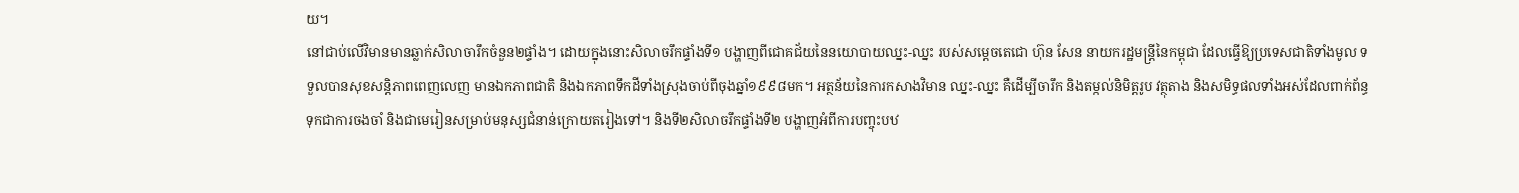យ។
នៅជាប់លើវិមានមានឆ្លាក់សិលាចារឹកចំនួន២ផ្ទាំង។ ដោយក្នុងនោះសិលាចរឹកផ្ទាំងទី១ បង្ហាញពីជោគជ័យនៃនយោបាយឈ្នះ-ឈ្នះ របស់សម្តេចតេជោ ហ៊ុន សែន នាយករដ្ឋមន្ត្រីនៃកម្ពុជា ដែលធ្វើឱ្យប្រទេសជាតិទាំងមូល ទទួលបានសុខសន្តិភាពពេញលេញ មានឯកភាពជាតិ និងឯកភាពទឹកដីទាំងស្រុងចាប់ពីចុងឆ្នាំ១៩៩៨មក។ អត្ថន័យនៃការកសាងវិមាន ឈ្នះ-ឈ្នះ គឺដើម្បីចារឹក និងតម្កល់និមិត្តរូប វត្ថុតាង និងសមិទ្ធផលទាំងអស់ដែលពាក់ព័ន្ធទុកជាការចងចាំ និងជាមេរៀនសម្រាប់មនុស្សជំនាន់ក្រោយតរៀងទៅ។ និងទី២សិលាចរឹកផ្ទាំងទី២ បង្ហាញអំពីការបញ្ចុះបឋ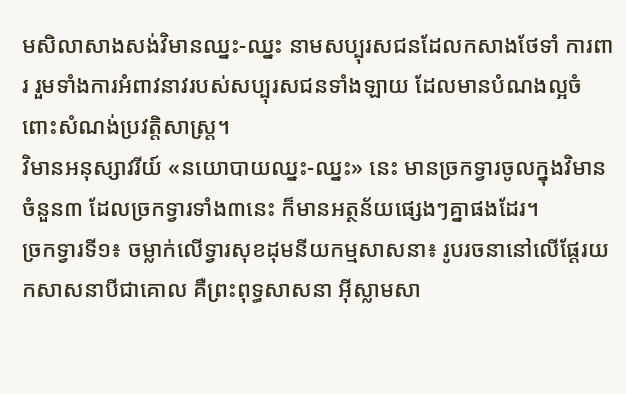មសិលាសាងសង់វិមានឈ្នះ-ឈ្នះ នាមសប្បុរសជនដែលកសាងថែទាំ ការពារ រួមទាំងការអំពាវនាវរបស់សប្បុរសជនទាំងឡាយ ដែលមានបំណងល្អចំពោះសំណង់ប្រវត្តិសាស្ត្រ។
វិមានអនុស្សាវរីយ៍ «នយោបាយឈ្នះ-ឈ្នះ» នេះ មានច្រកទ្វារចូលក្នុងវិមានចំនួន៣ ដែលច្រកទ្វារទាំង៣នេះ ក៏មានអត្ថន័យផ្សេងៗគ្នាផងដែរ។
ច្រកទ្វារទី១៖ ចម្លាក់លើទ្វារសុខដុមនីយកម្មសាសនា៖ រូបរចនានៅលើផ្តែរយកសាសនាបីជាគោល គឺព្រះពុទ្ធសាសនា អ៊ីស្លាមសា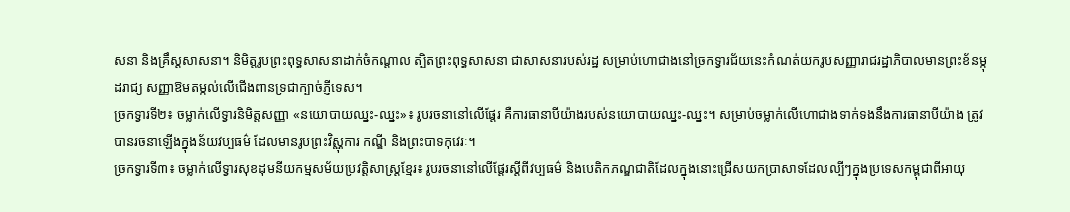សនា និងគ្រឹស្តសាសនា។ និមិត្តរូបព្រះពុទ្ធសាសនាដាក់ចំកណ្តាល ត្បិតព្រះពុទ្ធសាសនា ជាសាសនារបស់រដ្ឋ សម្រាប់ហោជាងនៅច្រកទ្វារជ័យនេះកំណត់យករូបសញ្ញារាជរដ្ឋាភិបាលមានព្រះខ័នម្កុដរាជ្យ សញ្ញាឱមតម្កល់លើជើងពានទ្រជាក្បាច់ភ្ញីទេស។
ច្រកទ្វារទី២៖ ចម្លាក់លើទ្វារនិមិត្តសញ្ញា «នយោបាយឈ្នះ-ឈ្នះ»៖ រូបរចនានៅលើផ្តែរ គឺការធានាបីយ៉ាងរបស់នយោបាយឈ្នះ-ឈ្នះ។ សម្រាប់ចម្លាក់លើហោជាងទាក់ទងនឹងការធានាបីយ៉ាង ត្រូវបានរចនាឡើងក្នុងន័យវប្បធម៌ ដែលមានរូបព្រះវិស្ណុការ កណ្ឌី និងព្រះបាទកុវេរៈ។
ច្រកទ្វារទី៣៖ ចម្លាក់លើទ្វារសុខដុមនីយកម្មសម័យប្រវត្តិសាស្ត្រខ្មែរ៖ រូបរចនានៅលើផ្តែរស្តីពីវប្បធម៌ និងបេតិកភណ្ឌជាតិដែលក្នុងនោះជ្រើសយកប្រាសាទដែលល្បីៗក្នុងប្រទេសកម្ពុជាពីអាយុ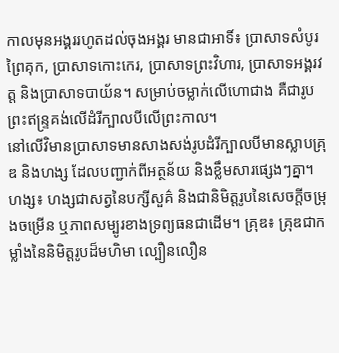កាលមុនអង្គររហូតដល់ចុងអង្គរ មានជាអាទិ៍៖ ប្រាសាទសំបូរព្រៃគុក, ប្រាសាទកោះកេរ, ប្រាសាទព្រះវិហារ, ប្រាសាទអង្គរវត្ត និងប្រាសាទបាយ័ន។ សម្រាប់ចម្លាក់លើហោជាង គឺជារូបព្រះឥន្ទ្រគង់លើដំរីក្បាលបីលើព្រះកាល។
នៅលើវិមានប្រាសាទមានសាងសង់រូបដំរីក្បាលបីមានស្លាបគ្រុឌ និងហង្ស ដែលបញ្ជាក់ពីអត្ថន័យ និងខ្លឹមសារផ្សេងៗគ្នា។
ហង្ស៖ ហង្សជាសត្វនៃបក្សីសួគ៌ និងជានិមិត្តរូបនៃសេចក្តីចម្រុងចម្រើន ឬភាពសម្បូរខាងទ្រព្យធនជាដើម។ គ្រុឌ៖ គ្រុឌជាកម្លាំងនៃនិមិត្តរូបដ៏មហិមា ល្បឿនលឿន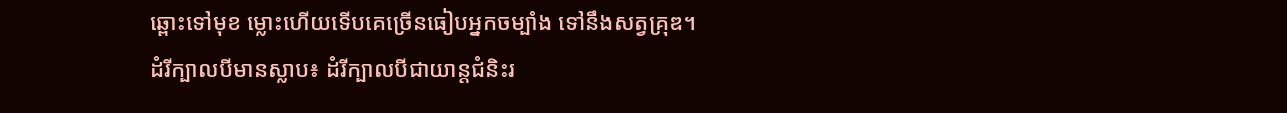ឆ្ពោះទៅមុខ ម្លោះហើយទើបគេច្រើនធៀបអ្នកចម្បាំង ទៅនឹងសត្វគ្រុឌ។
ដំរីក្បាលបីមានស្លាប៖ ដំរីក្បាលបីជាយាន្តជំនិះរ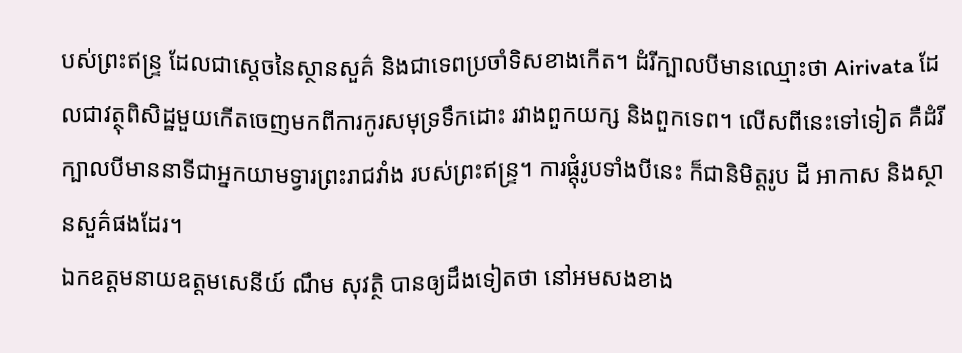បស់ព្រះឥន្ទ្រ ដែលជាស្តេចនៃស្ថានសួគ៌ និងជាទេពប្រចាំទិសខាងកើត។ ដំរីក្បាលបីមានឈ្មោះថា Airivata ដែលជាវត្ថុពិសិដ្ឋមួយកើតចេញមកពីការកូរសមុទ្រទឹកដោះ រវាងពួកយក្ស និងពួកទេព។ លើសពីនេះទៅទៀត គឺដំរីក្បាលបីមាននាទីជាអ្នកយាមទ្វារព្រះរាជវាំង របស់ព្រះឥន្ទ្រ។ ការផ្តុំរូបទាំងបីនេះ ក៏ជានិមិត្តរូប ដី អាកាស និងស្ថានសួគ៌ផងដែរ។
ឯកឧត្តមនាយឧត្តមសេនីយ៍ ណឹម សុវត្ថិ បានឲ្យដឹងទៀតថា នៅអមសងខាង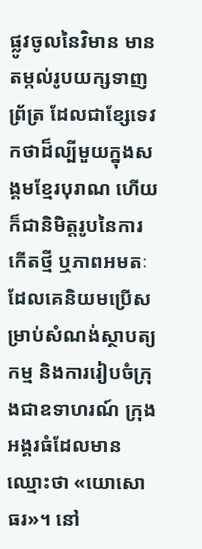ផ្លូវចូលនៃវិមាន មានតម្កល់រូបយក្សទាញព្រ័ត្រ ដែលជាខ្សែទេវកថាដ៏ល្បីមួយក្នុងសង្គមខ្មែរបុរាណ ហើយក៏ជានិមិត្តរូបនៃការកើតថ្មី ឬភាពអមតៈ ដែលគេនិយមប្រើសម្រាប់សំណង់ស្ថាបត្យកម្ម និងការរៀបចំក្រុងជាឧទាហរណ៍ ក្រុងអង្គរធំដែលមានឈ្មោះថា «យោសោធរ»។ នៅ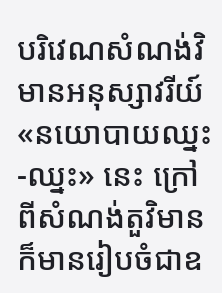បរិវេណសំណង់វិមានអនុស្សាវរីយ៍ «នយោបាយឈ្នះ-ឈ្នះ» នេះ ក្រៅពីសំណង់តួវិមាន ក៏មានរៀបចំជាឧ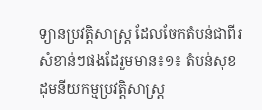ទ្យានប្រវត្តិសាស្ត្រ ដែលចែកតំបន់ជាពីរសំខាន់ៗផងដែរួមមាន៖១៖ តំបន់សុខដុមនីយកម្មប្រវត្តិសាស្ត្រ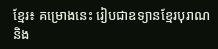ខ្មែរ៖ គម្រោងនេះ រៀបជាឧទ្យានខ្មែរបុរាណ និង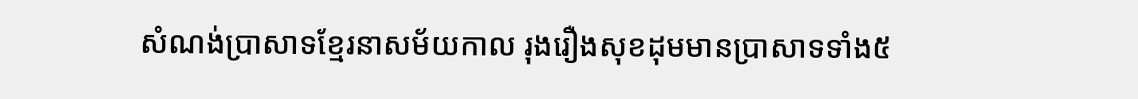សំណង់ប្រាសាទខ្មែរនាសម័យកាល រុងរឿងសុខដុមមានប្រាសាទទាំង៥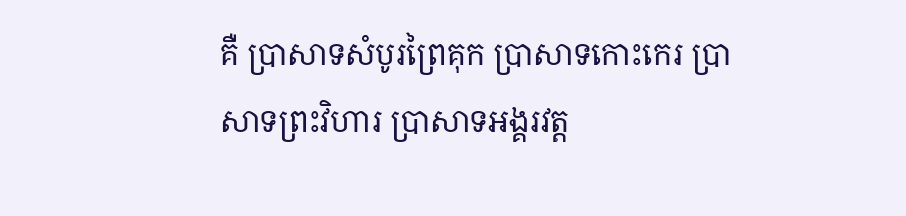គឺ ប្រាសាទសំបូរព្រៃគុក ប្រាសាទកោះកេរ ប្រាសាទព្រះវិហារ ប្រាសាទអង្គរវត្ត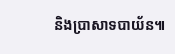និងប្រាសាទបាយ័ន៕